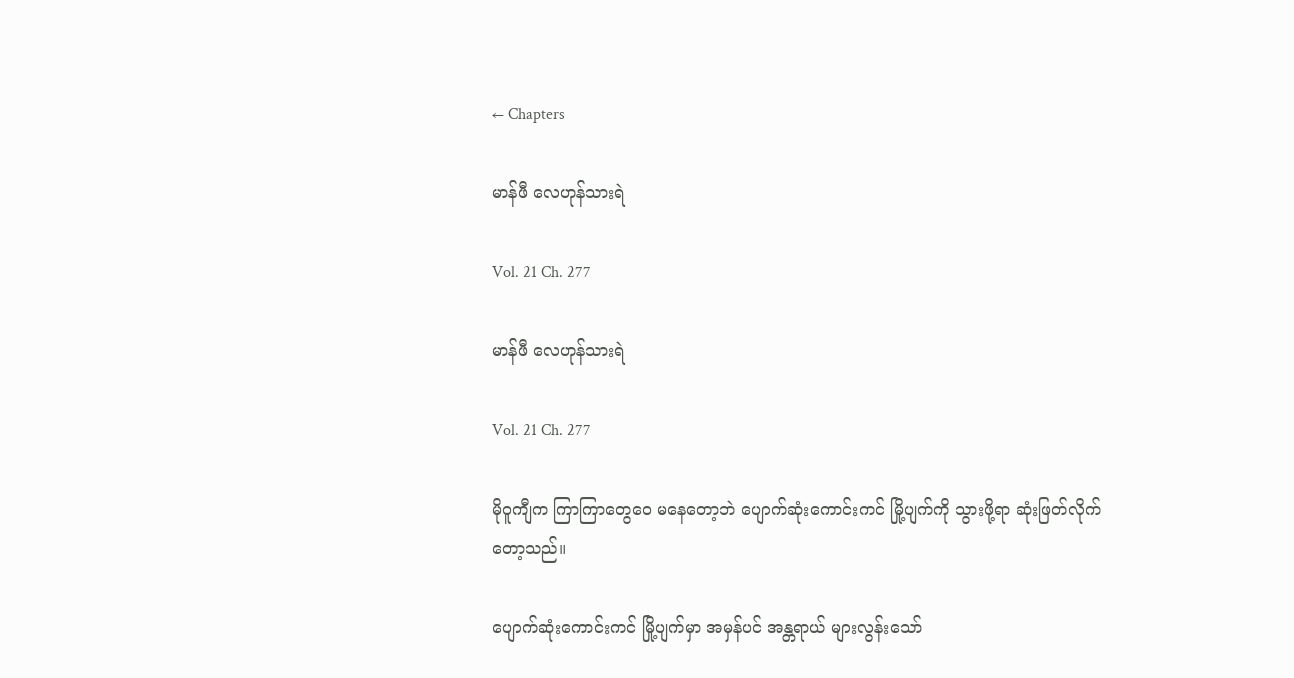← Chapters

မာန်ဖီ လေဟုန်သားရဲ

Vol. 21 Ch. 277

မာန်ဖီ လေဟုန်သားရဲ

Vol. 21 Ch. 277

မိုဝူကျီက ကြာကြာတွေဝေ မနေတော့ဘဲ ပျောက်ဆုံးကောင်းကင် မြို့ပျက်ကို သွားဖို့ရာ ဆုံးဖြတ်လိုက်တော့သည်။

ပျောက်ဆုံးကောင်းကင် မြို့ပျက်မှာ အမှန်ပင် အန္တရာယ် များလွန်းသော်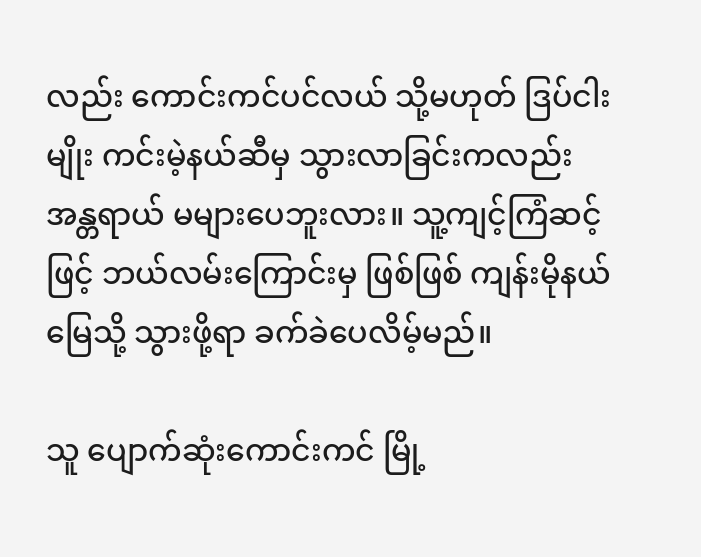လည်း ကောင်းကင်ပင်လယ် သို့မဟုတ် ဒြပ်ငါးမျိုး ကင်းမဲ့နယ်ဆီမှ သွားလာခြင်းကလည်း အန္တရာယ် မများပေဘူးလား။ သူ့ကျင့်ကြံဆင့်ဖြင့် ဘယ်လမ်းကြောင်းမှ ဖြစ်ဖြစ် ကျန်းမိုနယ်မြေသို့ သွားဖို့ရာ ခက်ခဲပေလိမ့်မည်။

သူ ပျောက်ဆုံးကောင်းကင် မြို့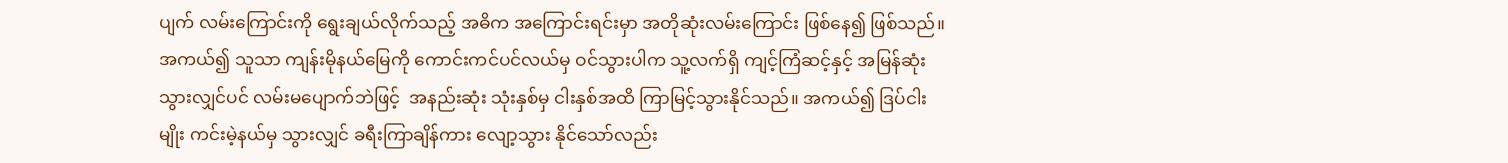ပျက် လမ်းကြောင်းကို ရွေးချယ်လိုက်သည့် အဓိက အကြောင်းရင်းမှာ အတိုဆုံးလမ်းကြောင်း ဖြစ်နေ၍ ဖြစ်သည်။ အကယ်၍ သူသာ ကျန်းမိုနယ်မြေကို ကောင်းကင်ပင်လယ်မှ ဝင်သွားပါက သူ့လက်ရှိ ကျင့်ကြံဆင့်နှင့် အမြန်ဆုံး သွားလျှင်ပင် လမ်းမပျောက်ဘဲဖြင့်  အနည်းဆုံး သုံးနှစ်မှ ငါးနှစ်အထိ ကြာမြင့်သွားနိုင်သည်။ အကယ်၍ ဒြပ်ငါးမျိုး ကင်းမဲ့နယ်မှ သွားလျှင် ခရီးကြာချိန်ကား လျော့သွား နိုင်သော်လည်း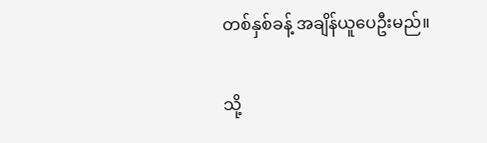တစ်နှစ်ခန့် အချိန်ယူပေဦးမည်။

သို့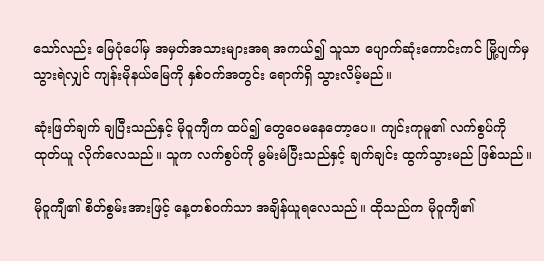သော်လည်း မြေပုံပေါ်မှ အမှတ်အသားများအရ အကယ်၍ သူသာ ပျောက်ဆုံးကောင်းကင် မြို့ပျက်မှ သွားရဲလျှင် ကျန်းမိုနယ်မြေကို နှစ်ဝက်အတွင်း ရောက်ရှိ သွားလိမ့်မည်။

ဆုံးဖြတ်ချက် ချပြီးသည်နှင့် မိုဝူကျီက ထပ်၍ တွေဝေမနေတော့ပေ။ ကျင်းကုမူ၏ လက်စွပ်ကို ထုတ်ယူ လိုက်လေသည်။ သူက လက်စွပ်ကို မွမ်းမံပြီးသည်နှင့် ချက်ချင်း ထွက်သွားမည် ဖြစ်သည်။

မိုဝူကျီ၏ စိတ်စွမ်းအားဖြင့် နေ့တစ်ဝက်သာ အချိန်ယူရလေသည်။ ထိုသည်က မိုဝူကျီ၏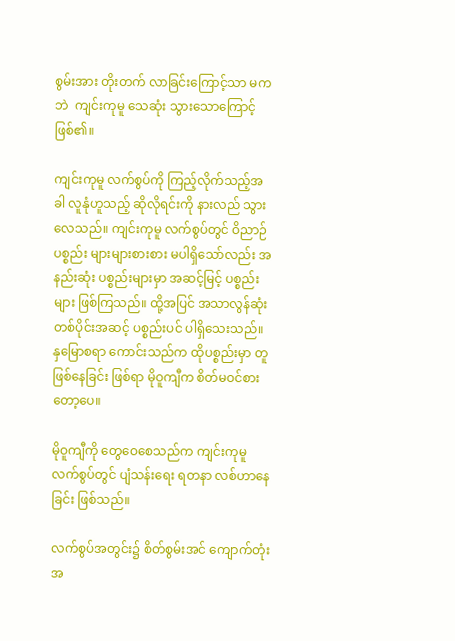စွမ်းအား တိုးတက် လာခြင်းကြောင့်သာ မကဘဲ  ကျင်းကုမူ သေဆုံး သွားသောကြောင့် ဖြစ်၏။

ကျင်းကုမူ လက်စွပ်ကို ကြည့်လိုက်သည့်အခါ လူနုံဟူသည့် ဆိုလိုရင်းကို နားလည် သွားလေသည်။ ကျင်းကုမူ လက်စွပ်တွင် ဝိညာဉ်ပစ္စည်း များများစားစား မပါရှိသော်လည်း အနည်းဆုံး ပစ္စည်းများမှာ အဆင့်မြင့် ပစ္စည်းများ ဖြစ်ကြသည်။ ထို့အပြင် အသာလွန်ဆုံး တစ်ပိုင်းအဆင့် ပစ္စည်းပင် ပါရှိသေးသည်။ နှမြောစရာ ကောင်းသည်က ထိုပစ္စည်းမှာ တူဖြစ်နေခြင်း ဖြစ်ရာ မိုဝူကျီက စိတ်မဝင်စားတော့ပေ။

မိုဝူကျီကို တွေဝေစေသည်က ကျင်းကုမူ လက်စွပ်တွင် ပျံသန်းရေး ရတနာ လစ်ဟာနေခြင်း ဖြစ်သည်။

လက်စွပ်အတွင်း၌ စိတ်စွမ်းအင် ကျောက်တုံး အ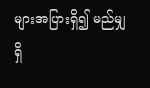များအပြားရှိ၍ မည်မျှရှိ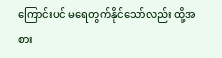ကြောင်းပင် မရေတွက်နိုင်သော်လည်း ထို့အစား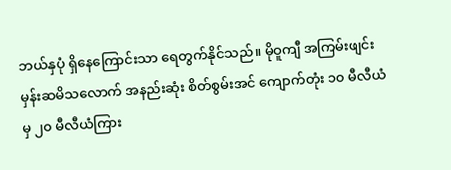ဘယ်နှပုံ ရှိနေကြောင်းသာ ရေတွက်နိုင်သည်။ မိုဝူကျီ အကြမ်းဖျင်း မှန်းဆမိသလောက် အနည်းဆုံး စိတ်စွမ်းအင် ကျောက်တုံး ၁၀ မီလီယံမှ ၂၀ မီလီယံကြား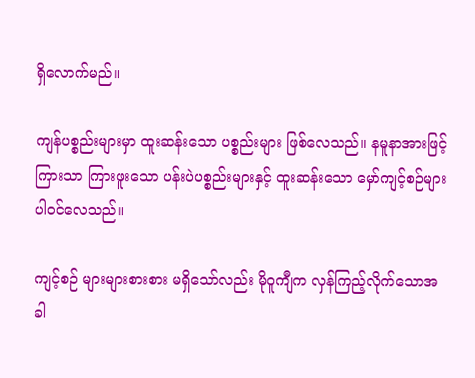ရှိလောက်မည်။

ကျန်ပစ္စည်းများမှာ ထူးဆန်းသော ပစ္စည်းများ ဖြစ်လေသည်။ နမူနာအားဖြင့် ကြားသာ ကြားဖူးသော ပန်းပဲပစ္စည်းများနှင့် ထူးဆန်းသော မှော်ကျင့်စဉ်များ ပါဝင်လေသည်။

ကျင့်စဉ် များများစားစား မရှိသော်လည်း မိုဝူကျီက လှန်ကြည့်လိုက်သောအခါ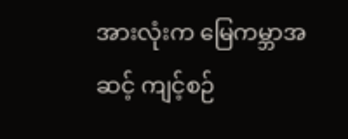အားလုံးက မြေကမ္ဘာအဆင့် ကျင့်စဉ်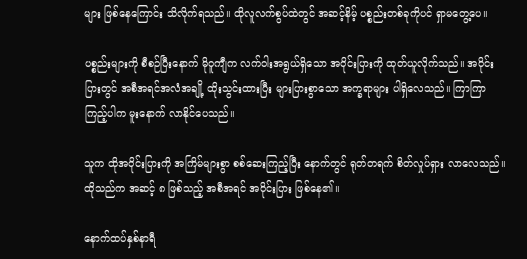များ ဖြစ်နေကြောင်း သိလိုက်ရသည်။ ထိုလူလက်စွပ်ထဲတွင် အဆင့်နိမ့် ပစ္စည်းတစ်ခုကိုပင် ရှာမတွေ့ပေ။

ပစ္စည်းများကို စီစဉ်ပြီးနောက် မိုဝူကျီက လက်ဝါးအရွယ်ရှိသော အဝိုင်းပြားကို ထုတ်ယူလိုက်သည်။ အဝိုင်းပြားတွင် အစီအရင်အလံအချို့ ထိုးသွင်းထားပြီး များပြားစွာသော အက္ခရာများ ပါရှိလေသည်။ ကြာကြာကြည့်ပါက မူးနောက် လာနိုင်ပေသည်။

သူက ထိုအဝိုင်းပြားကို အကြိမ်များစွာ စစ်ဆေးကြည့်ပြီး နောက်တွင် ရုတ်တရက် စိတ်လှုပ်ရှား လာလေသည်။ ထိုသည်က အဆင့် ၈ ဖြစ်သည့် အစီအရင် အဝိုင်းပြား ဖြစ်နေ၏။

နောက်ထပ်နှစ်နာရီ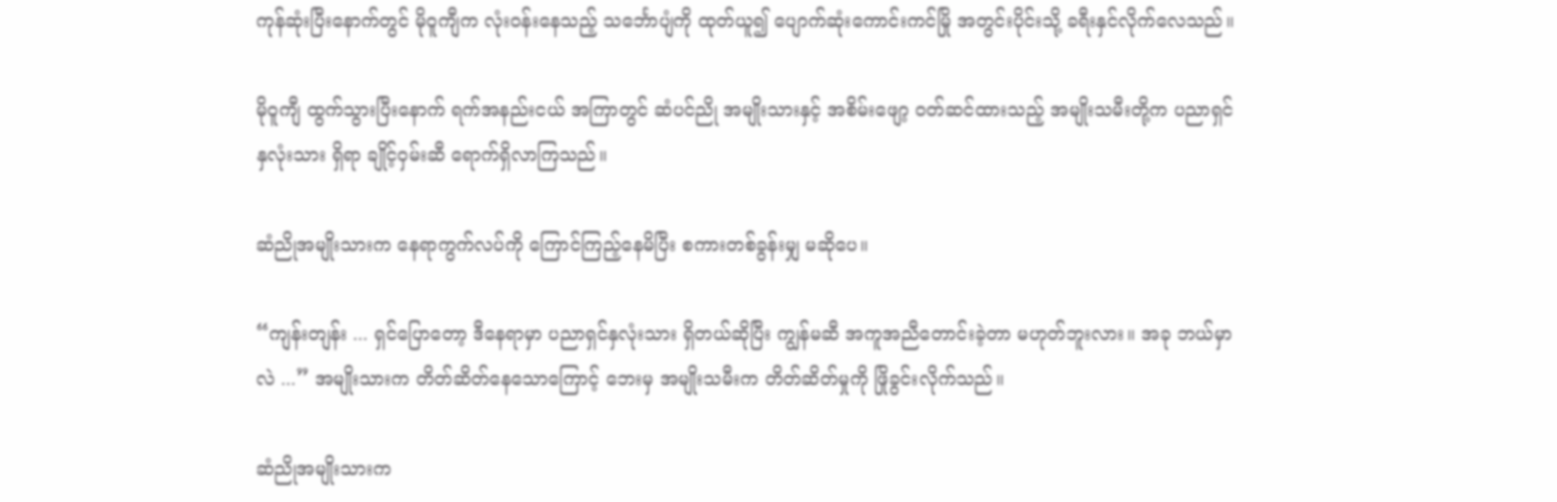ကုန်ဆုံးပြီးနောက်တွင် မိုဝူကျီက လုံးဝန်းနေသည့် သင်္ဘောပျံကို ထုတ်ယူ၍ ပျောက်ဆုံးကောင်းကင်မြို အတွင်းပိုင်းသို့ ခရီးနှင်လိုက်လေသည်။

မိုဝူကျီ ထွက်သွားပြီးနောက် ရက်အနည်းငယ် အကြာတွင် ဆံပင်ညို အမျိုးသားနှင့် အစိမ်းဖျော့ ဝတ်ဆင်ထားသည့် အမျိုးသမီးတို့က ပညာရှင်နှလုံးသား ရှိရာ ချိုင့်ဝှမ်းဆီ ရောက်ရှိလာကြသည်။

ဆံညိုအမျိုးသားက နေရာကွက်လပ်ကို ကြောင်ကြည့်နေမိပြီး စကားတစ်ခွန်းမျှ မဆိုပေ။

“ကျန်းတျန်း ... ရှင်ပြောတော့ ဒီနေရာမှာ ပညာရှင်နှလုံးသား ရှိတယ်ဆိုပြီး ကျွန်မဆီ အကူအညီတောင်းခဲ့တာ မဟုတ်ဘူးလား။ အခု ဘယ်မှာလဲ ...” အမျိုးသားက တိတ်ဆိတ်နေသောကြောင့် ဘေးမှ အမျိုးသမီးက တိတ်ဆိတ်မှုကို ဖြိုခွင်းလိုက်သည်။

ဆံညိုအမျိုးသားက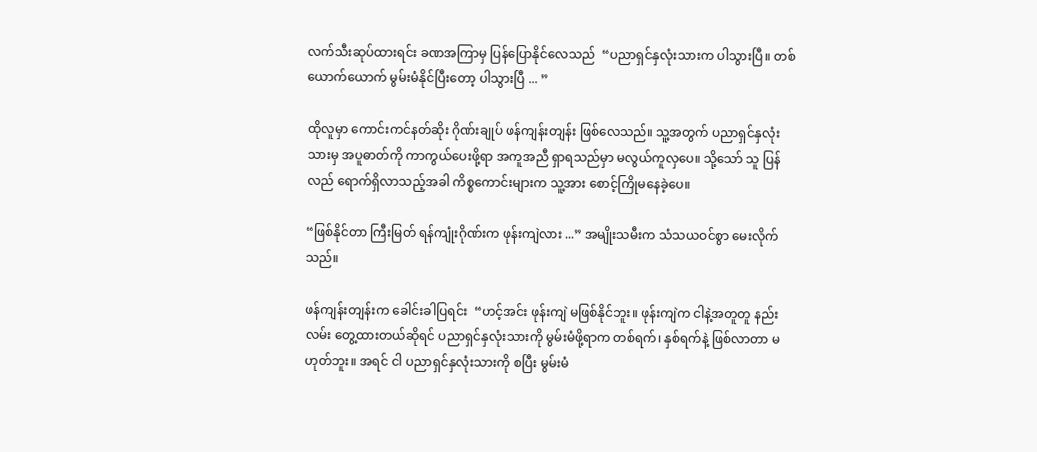လက်သီးဆုပ်ထားရင်း ခဏအကြာမှ ပြန်ပြောနိုင်လေသည်  “ပညာရှင်နှလုံးသားက ပါသွားပြီ။ တစ်ယောက်ယောက် မွမ်းမံနိုင်ပြီးတော့ ပါသွားပြီ ... ”

ထိုလူမှာ ကောင်းကင်နတ်ဆိုး ဂိုဏ်းချုပ် ဖန်ကျန်းတျန်း ဖြစ်လေသည်။ သူ့အတွက် ပညာရှင်နှလုံးသားမှ အပူဓာတ်ကို ကာကွယ်ပေးဖို့ရာ အကူအညီ ရှာရသည်မှာ မလွယ်ကူလှပေ။ သို့သော် သူ ပြန်လည် ရောက်ရှိလာသည့်အခါ ကိစ္စကောင်းများက သူ့အား စောင့်ကြိုမနေခဲ့ပေ။

“ဖြစ်နိုင်တာ ကြီးမြတ် ရန်ကျုံးဂိုဏ်းက ဖုန်းကျဲလား ...” အမျိုးသမီးက သံသယဝင်စွာ မေးလိုက်သည်။

ဖန်ကျန်းတျန်းက ခေါင်းခါပြရင်း  “ဟင့်အင်း ဖုန်းကျဲ မဖြစ်နိုင်ဘူး။ ဖုန်းကျဲက ငါနဲ့အတူတူ နည်းလမ်း တွေ့ထားတယ်ဆိုရင် ပညာရှင်နှလုံးသားကို မွမ်းမံဖို့ရာက တစ်ရက်၊ နှစ်ရက်နဲ့ ဖြစ်လာတာ မဟုတ်ဘူး။ အရင် ငါ ပညာရှင်နှလုံးသားကို စပြီး မွမ်းမံ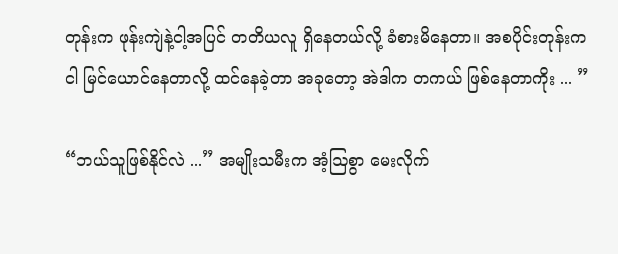တုန်းက ဖုန်းကျဲနဲ့ငါ့အပြင် တတိယလူ ရှိနေတယ်လို့ ခံစားမိနေတာ။ အစပိုင်းတုန်းက ငါ မြင်ယောင်နေတာလို့ ထင်နေခဲ့တာ အခု‌တော့ အဲဒါက တကယ် ဖြစ်နေတာကိုး ... ”

“ဘယ်သူဖြစ်နိုင်လဲ ...” အမျိုးသမီးက အံ့ဩစွာ မေးလိုက်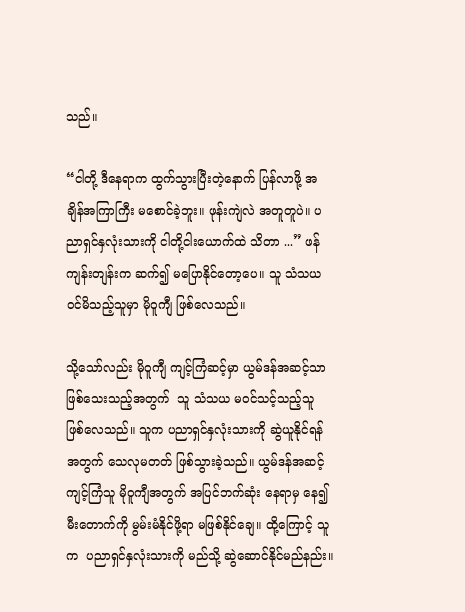သည်။

“ငါတို့ ဒီနေရာက ထွက်သွားပြီးတဲ့နောက် ပြန်လာဖို့ အချိန်အကြာကြီး မစောင်ခဲ့ဘူး။ ဖုန်းကျဲလဲ အတူတူပဲ။ ပညာရှင်နှလုံးသားကို ငါတို့ငါးယောက်ထဲ သိတာ ...” ဖန်ကျန်းတျန်းက ဆက်၍ မပြောနိုင်တော့ပေ။ သူ သံသယ ဝင်မိသည့်သူမှာ မိုဝူကျီ ဖြစ်လေသည်။

သို့သော်လည်း မိုဝူကျီ ကျင့်ကြံဆင့်မှာ ယွမ်ဒန်အဆင့်သာ ဖြစ်သေးသည့်အတွက်  သူ သံသယ မဝင်သင့်သည့်သူ ဖြစ်လေသည်။ သူက ပညာရှင်နှလုံးသားကို ဆွဲယူနိုင်ရန်အတွက် သေလုမတတ် ဖြစ်သွားခဲ့သည်။ ယွမ်ဒန်အဆင့် ကျင့်ကြံသူ မိုဝူကျီအတွက် အပြင်ဘက်ဆုံး နေရာမှ နေ၍ မီးတောက်ကို မွမ်းမံနိုင်ဖို့ရာ မဖြစ်နိုင်ချေ။ ထို့ကြောင့် သူက  ပညာရှင်နှလုံးသားကို မည်သို့ ဆွဲဆောင်နိုင်မည်နည်း။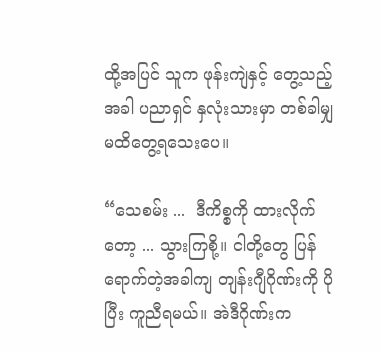ထို့အပြင် သူက ဖုန်းကျဲနှင့် တွေ့သည့်အခါ ပညာရှင် နှလုံးသားမှာ တစ်ခါမျှ မထိတွေ့ရသေးပေ။

“သေစမ်း ...  ဒီကိစ္စကို ထားလိုက်တော့ ... သွားကြစို့။ ငါတို့တွေ ပြန်ရောက်တဲ့အခါကျ တျန်းဂျီဂိုဏ်းကို ပိုပြီး ကူညီရမယ်။ အဲဒီဂိုဏ်းက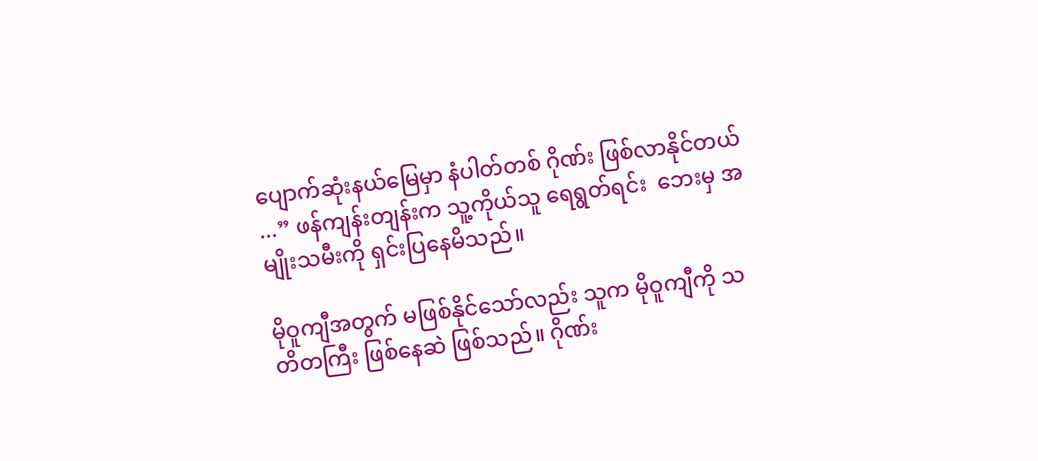ပျောက်ဆုံးနယ်မြေမှာ နံပါတ်တစ် ဂိုဏ်း ဖြစ်လာနိုင်တယ် ...” ဖန်ကျန်းတျန်းက သူ့ကိုယ်သူ ရေရွတ်ရင်း  ဘေးမှ အမျိုးသမီးကို ရှင်းပြနေမိသည်။

မိုဝူကျီအတွက် မဖြစ်နိုင်သော်လည်း သူက မိုဝူကျီကို သတိတကြီး ဖြစ်နေဆဲ ဖြစ်သည်။ ဂိုဏ်း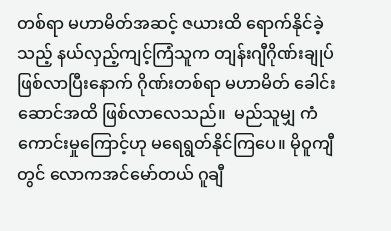တစ်ရာ မဟာမိတ်အဆင့် ဇယားထိ ရောက်နိုင်ခဲ့သည့် နယ်လှည့်ကျင့်ကြံသူက တျန်းဂျီဂိုဏ်းချုပ် ဖြစ်လာပြီးနောက် ဂိုဏ်းတစ်ရာ မဟာမိတ် ခေါင်းဆောင်အထိ ဖြစ်လာလေသည်။  မည်သူမျှ ကံကောင်းမှုကြောင့်ဟု မရေရွတ်နိုင်ကြပေ။ မိုဝူကျီတွင် လောကအင်မော်တယ် ဂူချီ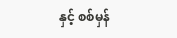နှင့် စစ်မှန်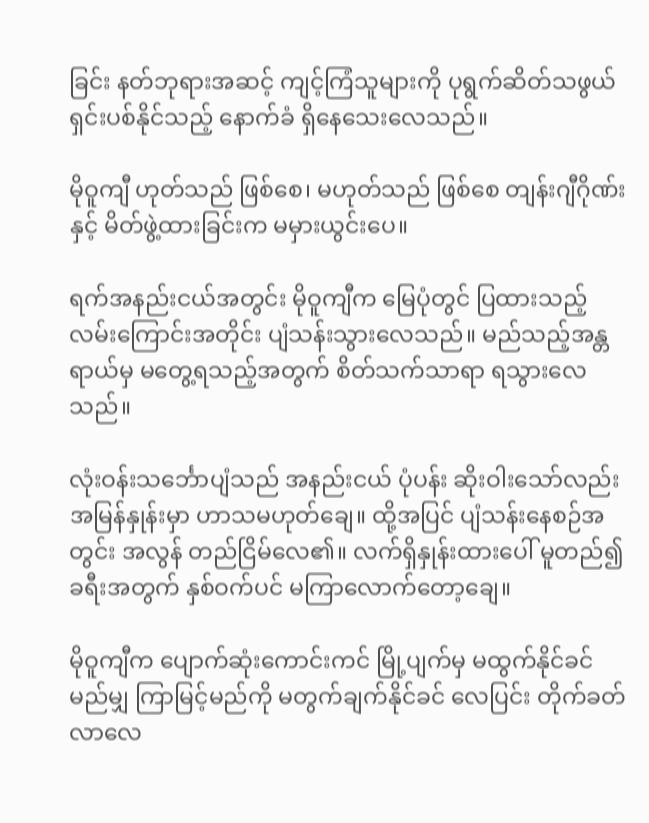ခြင်း နတ်ဘုရားအဆင့် ကျင့်ကြံသူများကို ပုရွက်ဆိတ်သဖွယ် ရှင်းပစ်နိုင်သည့် နောက်ခံ ရှိနေသေးလေသည်။

မိုဝူကျီ ဟုတ်သည် ဖြစ်စေ၊ မဟုတ်သည် ဖြစ်စေ တျန်းဂျီဂိုဏ်းနှင့် မိတ်ဖွဲ့ထားခြင်းက မမှားယွင်းပေ။

ရက်အနည်းငယ်အတွင်း မိုဝူကျီက မြေပုံတွင် ပြထားသည့် လမ်းကြောင်းအတိုင်း ပျံသန်းသွားလေသည်။ မည်သည့်အန္တရာယ်မှ မတွေ့ရသည့်အတွက် စိတ်သက်သာရာ ရသွားလေသည်။

လုံးဝန်းသင်္ဘောပျံသည် အနည်းငယ် ပုံပန်း ဆိုးဝါးသော်လည်း အမြန်နှုန်းမှာ ဟာသမဟုတ်ချေ။ ထို့အပြင် ပျံသန်းနေစဉ်အတွင်း အလွန် တည်ငြိမ်လေ၏။ လက်ရှိနှုန်းထားပေါ် မူတည်၍ ခရီးအတွက် နှစ်ဝက်ပင် မကြာလောက်တော့ချေ။

မိုဝူကျီက ပျောက်ဆုံးကောင်းကင် မြို့ပျက်မှ မထွက်နိုင်ခင် မည်မျှ ကြာမြင့်မည်ကို မတွက်ချက်နိုင်ခင် လေပြင်း တိုက်ခတ်လာလေ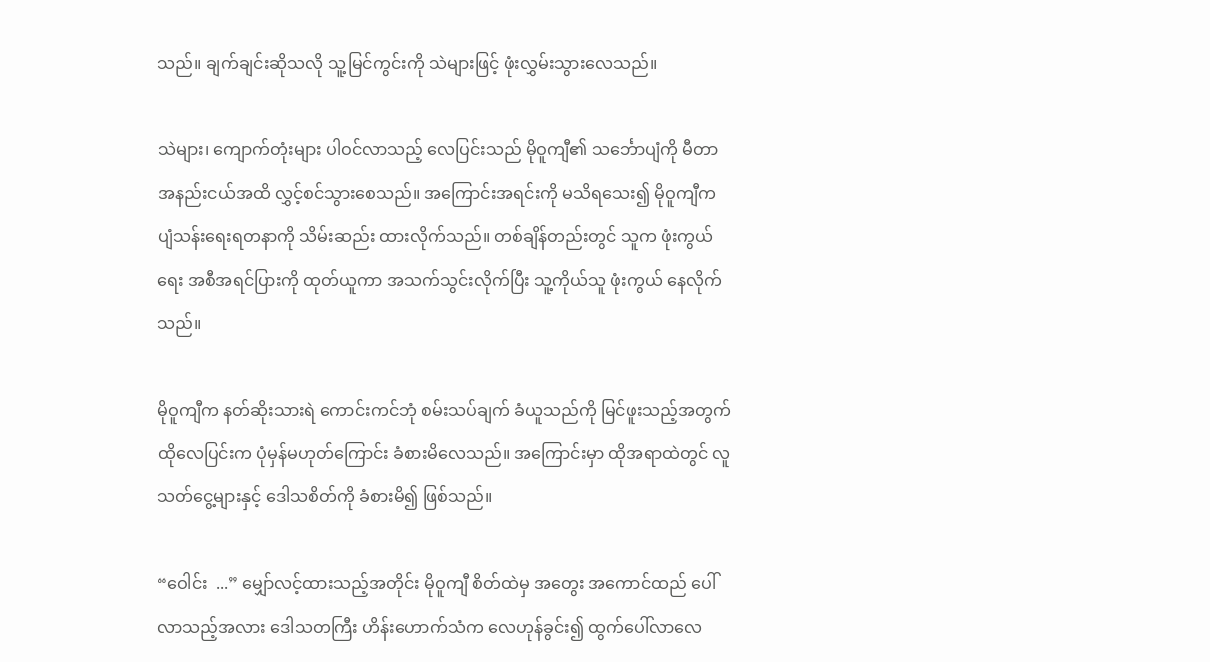သည်။ ချက်ချင်းဆိုသလို သူ့မြင်ကွင်းကို သဲများဖြင့် ဖုံးလွှမ်းသွားလေသည်။

သဲများ၊ ကျောက်တုံးများ ပါဝင်လာသည့် လေပြင်းသည် မိုဝူကျီ၏ သင်္ဘောပျံကို မီတာ အနည်းငယ်အထိ လွှင့်စင်သွားစေသည်။ အကြောင်းအရင်းကို မသိရသေး၍ မိုဝူကျီက ပျံသန်းရေးရတနာကို သိမ်းဆည်း ထားလိုက်သည်။ တစ်ချိန်တည်းတွင် သူက ဖုံးကွယ်ရေး အစီအရင်ပြားကို ထုတ်ယူကာ အသက်သွင်းလိုက်ပြီး သူ့ကိုယ်သူ ဖုံးကွယ် နေလိုက်သည်။

မိုဝူကျီက နတ်ဆိုးသားရဲ ကောင်းကင်ဘုံ စမ်းသပ်ချက် ခံယူသည်ကို မြင်ဖူးသည့်အတွက် ထိုလေပြင်းက ပုံမှန်မဟုတ်ကြောင်း ခံစားမိလေသည်။ အကြောင်းမှာ ထိုအရာထဲတွင် လူသတ်ငွေ့များနှင့် ဒေါသစိတ်ကို ခံစားမိ၍ ဖြစ်သည်။

“ဝေါင်း  ...” မျှော်လင့်ထားသည့်အတိုင်း မိုဝူကျီ စိတ်ထဲမှ အတွေး အကောင်ထည် ပေါ်လာသည့်အလား ဒေါသတကြီး ဟိန်းဟောက်သံက လေဟုန်ခွင်း၍ ထွက်ပေါ်လာလေ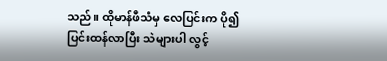သည်။ ထိုမာန်ဖီသံမှ လေပြင်းက ပို၍ ပြင်းထန်လာပြီး သဲများပါ လွင့်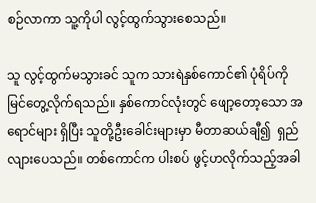စဉ်လာကာ သူ့ကိုပါ လွင့်ထွက်သွားစေသည်။

သူ လွင့်ထွက်မသွားခင် သူက သားရဲနှစ်ကောင်၏ ပုံရိပ်ကို မြင်တွေ့လိုက်ရသည်။ နှစ်ကောင်လုံးတွင် ဖျော့တော့သော အရောင်များ ရှိပြီး သူတို့ဦးခေါင်းများမှာ မီတာဆယ်ချီ၍  ရှည်လျားပေသည်။ တစ်ကောင်က ပါးစပ် ဖွင့်ဟလိုက်သည့်အခါ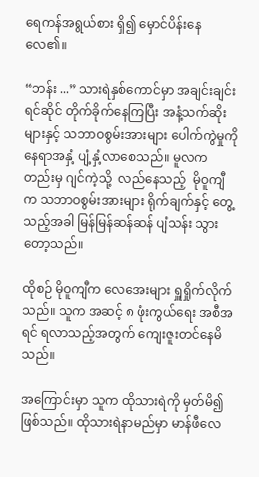ရေကန်အရွယ်စား ရှိ၍ မှောင်ပိန်းနေလေ၏။

“ဘန်း ...” သားရဲနှစ်ကောင်မှာ အချင်းချင်း ရင်ဆိုင် တိုက်ခိုက်နေကြပြီး အနံ့သက်ဆိုးများနှင့် သဘာဝစွမ်းအားများ ပေါက်ကွဲမှုကို နေရာအနှံ့ ပျံ့နှံ့လာစေသည်။ မူလကတည်းမှ ဂျင်ကဲ့သို့  လည်နေသည့်  မိုဝူကျီက သဘာဝစွမ်းအားများ ရိုက်ချက်နှင့် တွေ့သည့်အခါ မြန်မြန်ဆန်ဆန် ပျံသန်း သွားတော့သည်။

ထိုစဉ် မိုဝူကျီက လေအေးများ ရှူရှိုက်လိုက်သည်။ သူက အဆင့် ၈ ဖုံးကွယ်ရေး အစီအရင် ရလာသည့်အတွက် ကျေးဇူးတင်နေမိသည်။

အကြောင်းမှာ သူက ထိုသားရဲကို မှတ်မိ၍ ဖြစ်သည်။ ထိုသားရဲနာမည်မှာ မာန်ဖီလေ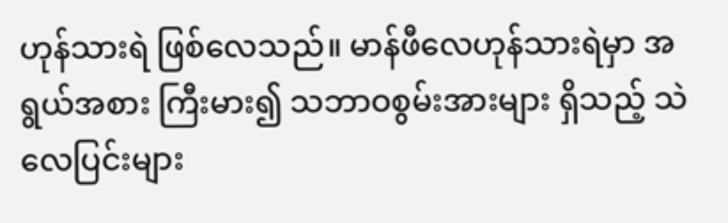ဟုန်သားရဲ ဖြစ်လေသည်။ မာန်ဖီလေဟုန်သားရဲမှာ အရွယ်အစား ကြီးမား၍ သဘာဝစွမ်းအားများ ရှိသည့် သဲလေပြင်းများ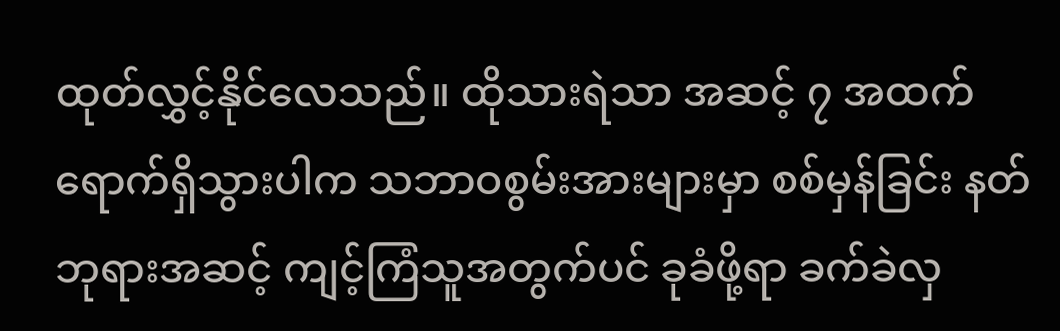ထုတ်လွှင့်နိုင်လေသည်။ ထိုသားရဲသာ အဆင့် ၇ အထက် ရောက်ရှိသွားပါက သဘာဝစွမ်းအားများမှာ စစ်မှန်ခြင်း နတ်ဘုရားအဆင့် ကျင့်ကြံသူအတွက်ပင် ခုခံဖို့ရာ ခက်ခဲလှ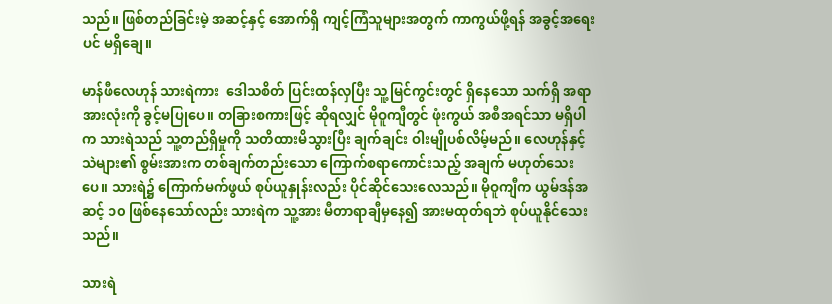သည်။ ဖြစ်တည်ခြင်းမဲ့ အဆင့်နှင့် အောက်ရှိ ကျင့်ကြံသူများအတွက် ကာကွယ်ဖို့ရန် အခွင့်အရေးပင် မရှိချေ။

မာန်ဖီလေဟုန် သားရဲကား  ဒေါသစိတ် ပြင်းထန်လှပြီး သူ့မြင်ကွင်းတွင် ရှိနေသော သက်ရှိ အရာအားလုံးကို ခွင့်မပြုပေ။ တခြားစကားဖြင့် ဆိုရလျှင် မိုဝူကျီတွင် ဖုံးကွယ် အစီအရင်သာ မရှိပါက သားရဲသည် သူ့တည်ရှိမှုကို သတိထားမိသွားပြီး ချက်ချင်း ဝါးမျိုပစ်လိမ့်မည်။ လေဟုန်နှင့်သဲများ၏ စွမ်းအားက တစ်ချက်တည်းသော ကြောက်စရာကောင်းသည့် အချက် မဟုတ်သေးပေ။ သားရဲ၌ ကြောက်မက်ဖွယ် စုပ်ယူနှုန်းလည်း ပိုင်ဆိုင်သေးလေသည်။ မိုဝူကျီက ယွမ်ဒန်အဆင့် ၁၀ ဖြစ်နေသော်လည်း သားရဲက သူ့အား မီတာရာချီမှနေ၍ အားမထုတ်ရဘဲ စုပ်ယူနိုင်သေးသည်။

သားရဲ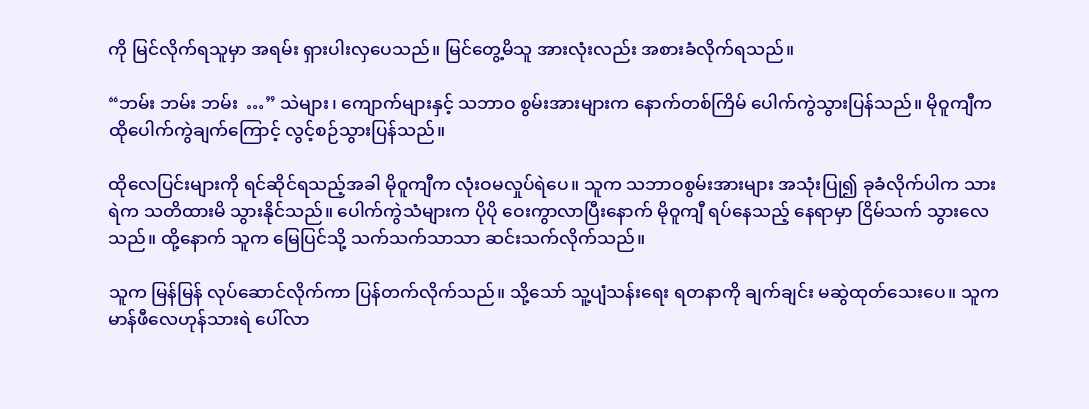ကို မြင်လိုက်ရသူမှာ အရမ်း ရှားပါးလှပေသည်။ မြင်တွေ့မိသူ အားလုံးလည်း အစားခံလိုက်ရသည်။

“ဘမ်း ဘမ်း ဘမ်း  …” သဲများ၊ ကျောက်များနှင့် သဘာဝ စွမ်းအားများက နောက်တစ်ကြိမ် ပေါက်ကွဲသွားပြန်သည်။ မိုဝူကျီက ထိုပေါက်ကွဲချက်ကြောင့် လွင့်စဉ်သွားပြန်သည်။

ထိုလေပြင်းများကို ရင်ဆိုင်ရသည့်အခါ မိုဝူကျီက လုံးဝမလှုပ်ရဲပေ။ သူက သဘာဝစွမ်းအားများ အသုံးပြု၍ ခုခံလိုက်ပါက သားရဲက သတိထားမိ သွားနိုင်သည်။ ပေါက်ကွဲသံများက ပိုပို ဝေးကွာလာပြီးနောက် မိုဝူကျီ ရပ်နေသည့် နေရာမှာ ငြိမ်သက် သွားလေသည်။ ထို့နောက် သူက မြေပြင်သို့ သက်သက်သာသာ ဆင်းသက်လိုက်သည်။

သူက မြန်မြန် လုပ်ဆောင်လိုက်ကာ ပြန်တက်လိုက်သည်။ သို့သော် သူ့ပျံသန်းရေး ရတနာကို ချက်ချင်း မဆွဲထုတ်သေးပေ။ သူက မာန်ဖီလေဟုန်သားရဲ ပေါ်လာ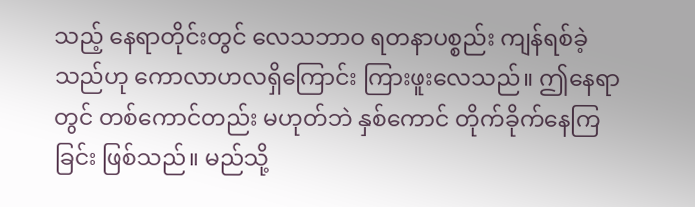သည့် နေရာတိုင်းတွင် လေသဘာဝ ရတနာပစ္စည်း ကျန်ရစ်ခဲ့သည်ဟု ကောလာဟလရှိကြောင်း ကြားဖူးလေသည်။ ဤနေရာတွင် တစ်ကောင်တည်း မဟုတ်ဘဲ နှစ်ကောင် တိုက်ခိုက်နေကြခြင်း ဖြစ်သည်။ မည်သို့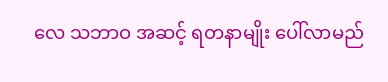လေ သဘာဝ အဆင့် ရတနာမျိုး ပေါ်လာမည်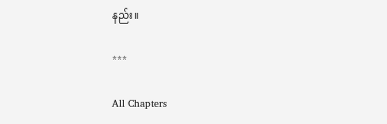နည်း။

***

All Chapters